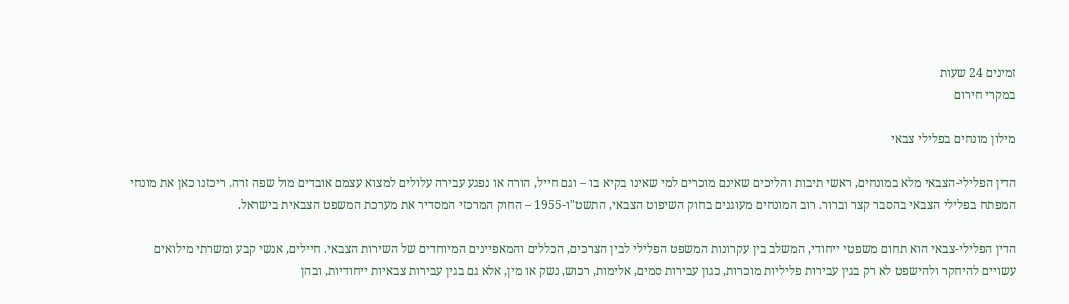זמינים 24 שעות
במקרי חירום

מילון מונחים בפלילי צבאי

הדין הפלילי-הצבאי מלא במונחים, ראשי תיבות והליכים שאינם מוכרים למי שאינו בקיא בו – וגם חייל, הורה או נפגע עבירה עלולים למצוא עצמם אובדים מול שפה זרה. ריכזנו כאן את מונחי המפתח בפלילי הצבאי בהסבר קצר וברור. רוב המונחים מעוגנים בחוק השיפוט הצבאי, התשט"ו-1955 – החוק המרכזי המסדיר את מערכת המשפט הצבאית בישראל.

הדין הפלילי-צבאי הוא תחום משפטי ייחודי, המשלב בין עקרונות המשפט הפלילי לבין הצרכים, הכללים והמאפיינים המיוחדים של השירות הצבאי. חיילים, אנשי קבע ומשרתי מילואים עשויים להיחקר ולהישפט לא רק בגין עבירות פליליות מוכרות, כגון עבירות סמים, אלימות, רכוש, נשק או מין, אלא גם בגין עבירות צבאיות ייחודיות, ובהן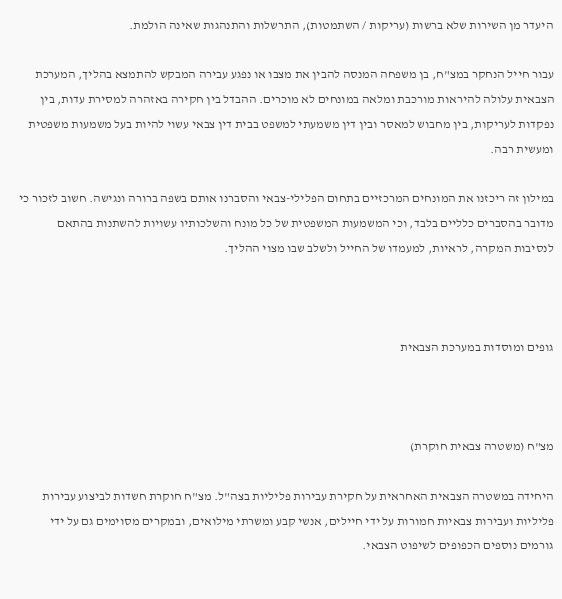היעדר מן השירות שלא ברשות (עריקות / השתמטות), התרשלות והתנהגות שאינה הולמת.

עבור חייל הנחקר במצ"ח, בן משפחה המנסה להבין את מצבו או נפגע עבירה המבקש להתמצא בהליך, המערכת הצבאית עלולה להיראות מורכבת ומלאה במונחים לא מוכרים. ההבדל בין חקירה באזהרה למסירת עדות, בין נפקדות לעריקות, בין מחבוש למאסר ובין דין משמעתי למשפט בבית דין צבאי עשוי להיות בעל משמעות משפטית ומעשית רבה.

במילון זה ריכזנו את המונחים המרכזיים בתחום הפלילי-צבאי והסברנו אותם בשפה ברורה ונגישה. חשוב לזכור כי מדובר בהסברים כלליים בלבד, וכי המשמעות המשפטית של כל מונח והשלכותיו עשויות להשתנות בהתאם לנסיבות המקרה, לראיות, למעמדו של החייל ולשלב שבו מצוי ההליך.



גופים ומוסדות במערכת הצבאית



מצ"ח (משטרה צבאית חוקרת)

היחידה במשטרה הצבאית האחראית על חקירת עבירות פליליות בצה"ל. מצ"ח חוקרת חשדות לביצוע עבירות פליליות ועבירות צבאיות חמורות על ידי חיילים, אנשי קבע ומשרתי מילואים, ובמקרים מסוימים גם על ידי גורמים נוספים הכפופים לשיפוט הצבאי.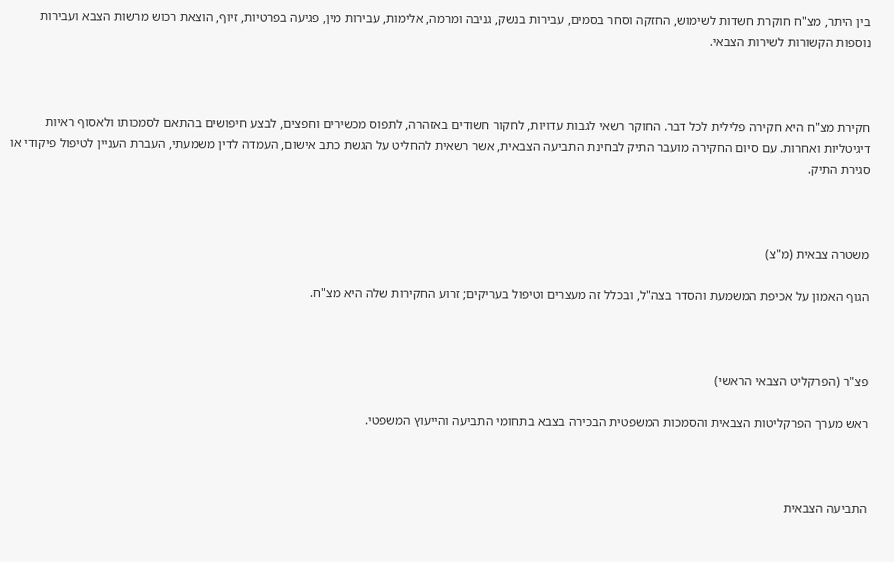בין היתר, מצ"ח חוקרת חשדות לשימוש, החזקה וסחר בסמים, עבירות בנשק, גניבה ומרמה, אלימות, עבירות מין, פגיעה בפרטיות, זיוף, הוצאת רכוש מרשות הצבא ועבירות נוספות הקשורות לשירות הצבאי.



חקירת מצ"ח היא חקירה פלילית לכל דבר. החוקר רשאי לגבות עדויות, לחקור חשודים באזהרה, לתפוס מכשירים וחפצים, לבצע חיפושים בהתאם לסמכותו ולאסוף ראיות דיגיטליות ואחרות. עם סיום החקירה מועבר התיק לבחינת התביעה הצבאית, אשר רשאית להחליט על הגשת כתב אישום, העמדה לדין משמעתי, העברת העניין לטיפול פיקודי או סגירת התיק.



משטרה צבאית (מ"צ)

הגוף האמון על אכיפת המשמעת והסדר בצה"ל, ובכלל זה מעצרים וטיפול בעריקים; זרוע החקירות שלה היא מצ"ח.



פצ"ר (הפרקליט הצבאי הראשי)

ראש מערך הפרקליטות הצבאית והסמכות המשפטית הבכירה בצבא בתחומי התביעה והייעוץ המשפטי.



התביעה הצבאית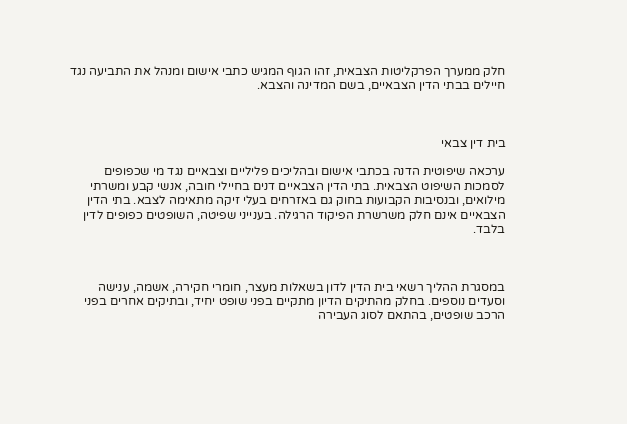חלק ממערך הפרקליטות הצבאית, זהו הגוף המגיש כתבי אישום ומנהל את התביעה נגד חיילים בבתי הדין הצבאיים, בשם המדינה והצבא.



בית דין צבאי

ערכאה שיפוטית הדנה בכתבי אישום ובהליכים פליליים וצבאיים נגד מי שכפופים לסמכות השיפוט הצבאית. בתי הדין הצבאיים דנים בחיילי חובה, אנשי קבע ומשרתי מילואים, ובנסיבות הקבועות בחוק גם באזרחים בעלי זיקה מתאימה לצבא. בתי הדין הצבאיים אינם חלק משרשרת הפיקוד הרגילה. בענייני שפיטה, השופטים כפופים לדין בלבד.



במסגרת ההליך רשאי בית הדין לדון בשאלות מעצר, חומרי חקירה, אשמה, ענישה וסעדים נוספים. בחלק מהתיקים הדיון מתקיים בפני שופט יחיד, ובתיקים אחרים בפני הרכב שופטים, בהתאם לסוג העבירה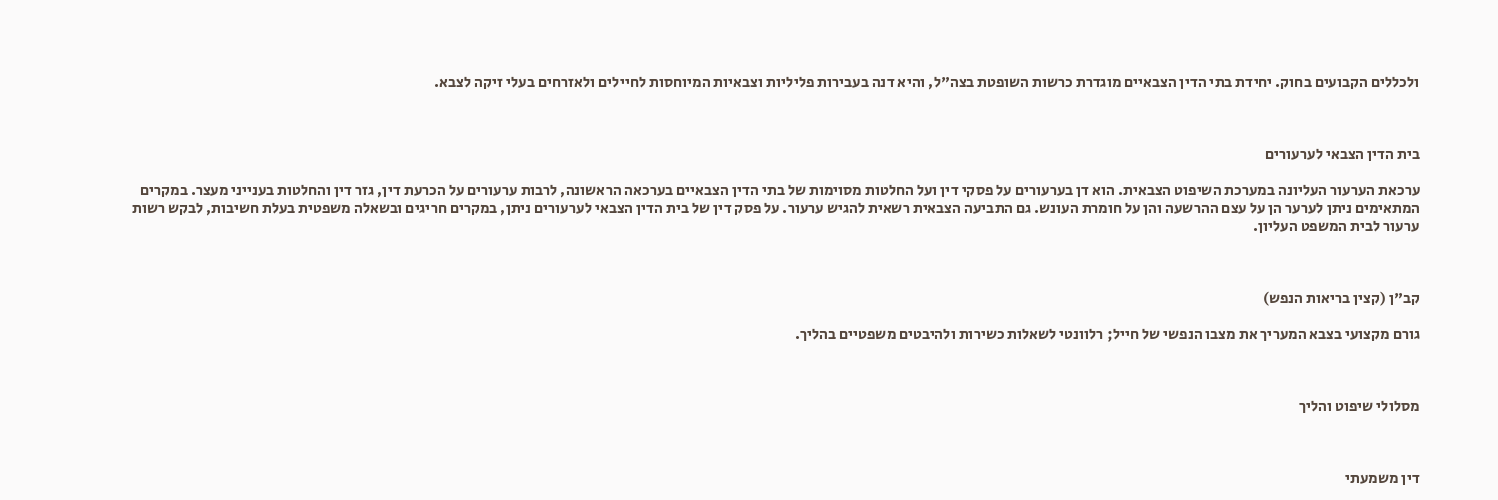ולכללים הקבועים בחוק. יחידת בתי הדין הצבאיים מוגדרת כרשות השופטת בצה"ל, והיא דנה בעבירות פליליות וצבאיות המיוחסות לחיילים ולאזרחים בעלי זיקה לצבא.



בית הדין הצבאי לערעורים

ערכאת הערעור העליונה במערכת השיפוט הצבאית. הוא דן בערעורים על פסקי דין ועל החלטות מסוימות של בתי הדין הצבאיים בערכאה הראשונה, לרבות ערעורים על הכרעת דין, גזר דין והחלטות בענייני מעצר. במקרים המתאימים ניתן לערער הן על עצם ההרשעה והן על חומרת העונש. גם התביעה הצבאית רשאית להגיש ערעור. על פסק דין של בית הדין הצבאי לערעורים ניתן, במקרים חריגים ובשאלה משפטית בעלת חשיבות, לבקש רשות ערעור לבית המשפט העליון.



קב"ן (קצין בריאות הנפש)

גורם מקצועי בצבא המעריך את מצבו הנפשי של חייל; רלוונטי לשאלות כשירות ולהיבטים משפטיים בהליך.



מסלולי שיפוט והליך



דין משמעתי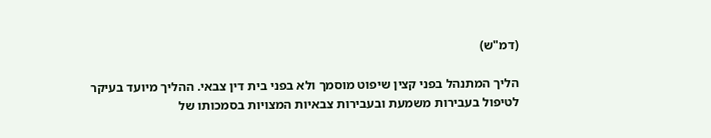(דמ"ש)

הליך המתנהל בפני קצין שיפוט מוסמך ולא בפני בית דין צבאי. ההליך מיועד בעיקר לטיפול בעבירות משמעת ובעבירות צבאיות המצויות בסמכותו של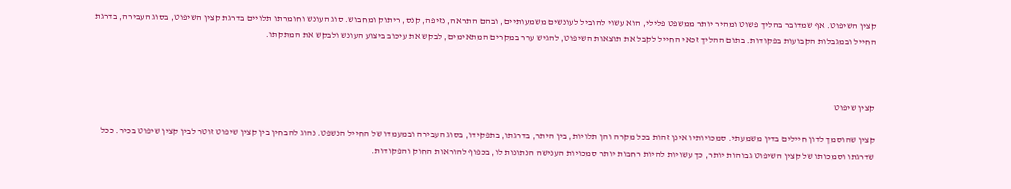קצין השיפוט. אף שמדובר בהליך פשוט ומהיר יותר ממשפט פלילי, הוא עשוי להוביל לעונשים משמעותיים, ובהם התראה, נזיפה, קנס, ריתוק ומחבוש. סוג העונש וחומרתו תלויים בדרגת קצין השיפוט, בסוג העבירה, בדרגת החייל ובמגבלות הקבועות בפקודות. בתום ההליך זכאי החייל לקבל את תוצאות השיפוט, להגיש ערר במקרים המתאימים, לבקש את עיכוב ביצוע העונש ולבקש את המתקתו.



קצין שיפוט

קצין שהוסמך לדון חיילים בדין משמעתי. סמכויותיו אינן זהות בכל מקרה והן תלויות, בין היתר, בדרגתו, בתפקידו, בסוג העבירה ובמעמדו של החייל הנשפט. נהוג להבחין בין קצין שיפוט זוטר לבין קצין שיפוט בכיר. ככל שדרגתו וסמכותו של קצין השיפוט גבוהות יותר, כך עשויות להיות רחבות יותר סמכויות הענישה הנתונות לו, בכפוף להוראות החוק והפקודות.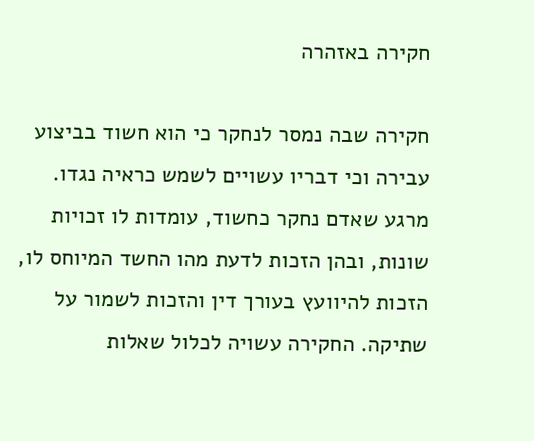חקירה באזהרה

חקירה שבה נמסר לנחקר כי הוא חשוד בביצוע עבירה וכי דבריו עשויים לשמש כראיה נגדו. מרגע שאדם נחקר כחשוד, עומדות לו זכויות שונות, ובהן הזכות לדעת מהו החשד המיוחס לו, הזכות להיוועץ בעורך דין והזכות לשמור על שתיקה. החקירה עשויה לכלול שאלות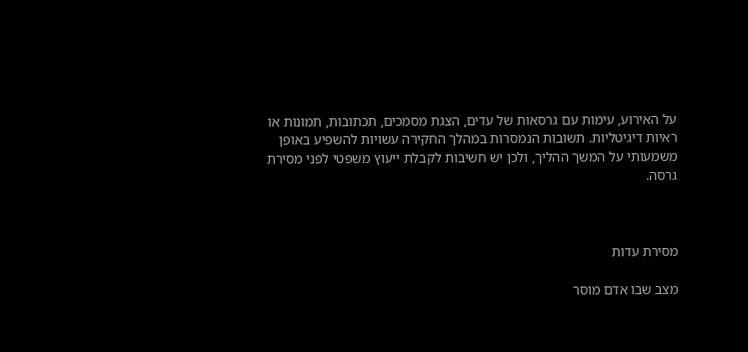על האירוע, עימות עם גרסאות של עדים, הצגת מסמכים, תכתובות, תמונות או ראיות דיגיטליות. תשובות הנמסרות במהלך החקירה עשויות להשפיע באופן משמעותי על המשך ההליך, ולכן יש חשיבות לקבלת ייעוץ משפטי לפני מסירת גרסה.



מסירת עדות

מצב שבו אדם מוסר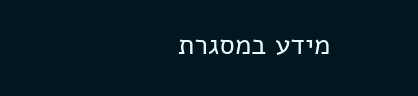מידע במסגרת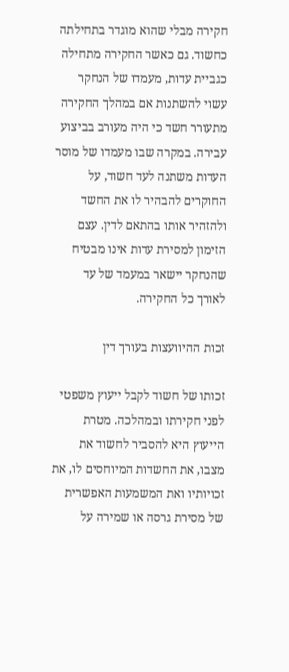חקירה מבלי שהוא מוגדר בתחילתה כחשוד. גם כאשר החקירה מתחילה כגביית עדות, מעמדו של הנחקר עשוי להשתנות אם במהלך החקירה מתעורר חשד כי היה מעורב בביצוע עבירה. במקרה שבו מעמדו של מוסר העדות משתנה לעד חשוד, על החוקרים להבהיר לו את החשד ולהזהיר אותו בהתאם לדין. עצם הזימון למסירת עדות אינו מבטיח שהנחקר יישאר במעמד של עד לאורך כל החקירה.

זכות ההיוועצות בעורך דין

זכותו של חשוד לקבל ייעוץ משפטי לפני חקירתו ובמהלכה. מטרת הייעוץ היא להסביר לחשוד את מצבו, את החשדות המיוחסים לו, את זכויותיו ואת המשמעות האפשרית של מסירת גרסה או שמירה על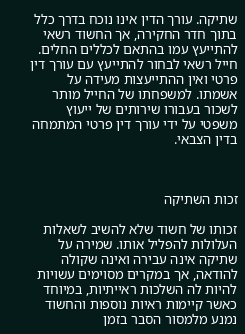שתיקה. עורך הדין אינו נוכח בדרך כלל בתוך חדר החקירה, אך החשוד רשאי להתייעץ עמו בהתאם לכללים החלים. חייל רשאי לבחור להתייעץ עם עורך דין פרטי ואין ההתייעצות מעידה על אשמתו. למשפחתו של החייל מותר לשכור בעבורו שירותים של ייעוץ משפטי על ידי עורך דין פרטי המתמחה בדין הצבאי.



זכות השתיקה

זכותו של חשוד שלא להשיב לשאלות העלולות להפליל אותו. שמירה על שתיקה אינה עבירה ואינה שקולה להודאה, אך במקרים מסוימים עשויות להיות לה השלכות ראייתיות, במיוחד כאשר קיימות ראיות נוספות והחשוד נמנע מלמסור הסבר בזמן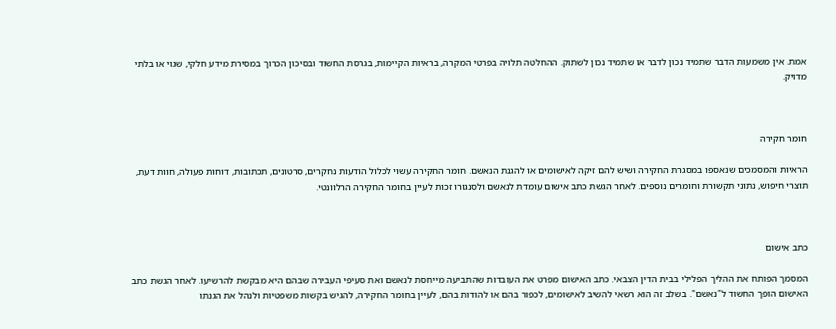אמת. אין משמעות הדבר שתמיד נכון לדבר או שתמיד נכון לשתוק. ההחלטה תלויה בפרטי המקרה, בראיות הקיימות, בגרסת החשוד ובסיכון הכרוך במסירת מידע חלקי, שגוי או בלתי מדויק.



חומר חקירה

הראיות והמסמכים שנאספו במסגרת החקירה ושיש להם זיקה לאישומים או להגנת הנאשם. חומר החקירה עשוי לכלול הודעות נחקרים, סרטונים, תכתובות, דוחות פעולה, חוות דעת, תוצרי חיפוש, נתוני תקשורת וחומרים נוספים. לאחר הגשת כתב אישום עומדת לנאשם ולסנגורו זכות לעיין בחומר החקירה הרלוונטי.



כתב אישום

המסמך הפותח את ההליך הפלילי בבית הדין הצבאי. כתב האישום מפרט את העובדות שהתביעה מייחסת לנאשם ואת סעיפי העבירה שבהם היא מבקשת להרשיעו. לאחר הגשת כתב האישום הופך החשוד ל"נאשם". בשלב זה הוא רשאי להשיב לאישומים, לכפור בהם או להודות בהם, לעיין בחומר החקירה, להגיש בקשות משפטיות ולנהל את הגנתו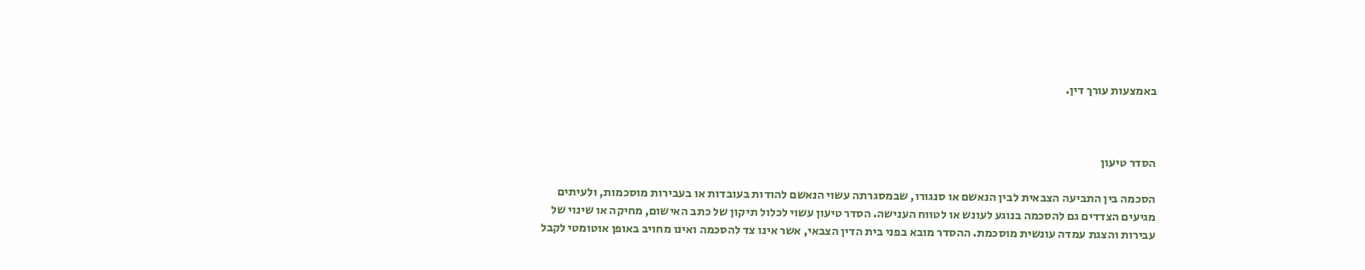באמצעות עורך דין.



הסדר טיעון

הסכמה בין התביעה הצבאית לבין הנאשם או סנגורו, שבמסגרתה עשוי הנאשם להודות בעובדות או בעבירות מוסכמות, ולעיתים מגיעים הצדדים גם להסכמה בנוגע לעונש או לטווח הענישה. הסדר טיעון עשוי לכלול תיקון של כתב האישום, מחיקה או שינוי של עבירות והצגת עמדה עונשית מוסכמת. ההסדר מובא בפני בית הדין הצבאי, אשר אינו צד להסכמה ואינו מחויב באופן אוטומטי לקבל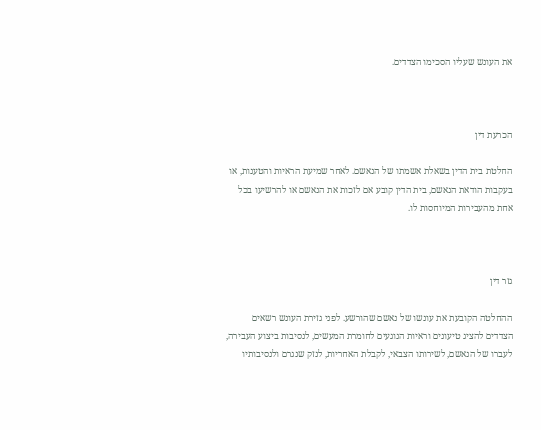את העונש שעליו הסכימו הצדדים.



הכרעת דין

החלטת בית הדין בשאלת אשמתו של הנאשם. לאחר שמיעת הראיות והטענות, או בעקבות הודאת הנאשם, בית הדין קובע אם לזכות את הנאשם או להרשיעו בכל אחת מהעבירות המיוחסות לו.



גזר דין

ההחלטה הקובעת את עונשו של נאשם שהורשע. לפני גזירת העונש רשאים הצדדים להציג טיעונים וראיות הנוגעים לחומרת המעשים, לנסיבות ביצוע העבירה, לעברו של הנאשם, לשירותו הצבאי, לקבלת האחריות, לנזק שנגרם ולנסיבותיו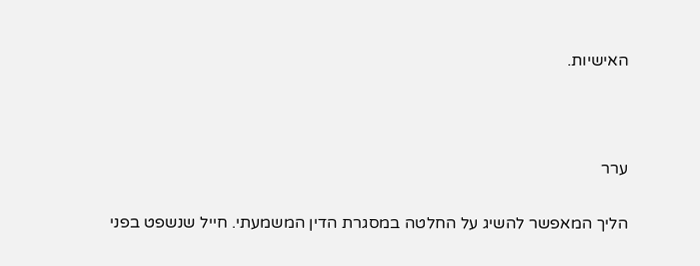האישיות.



ערר

הליך המאפשר להשיג על החלטה במסגרת הדין המשמעתי. חייל שנשפט בפני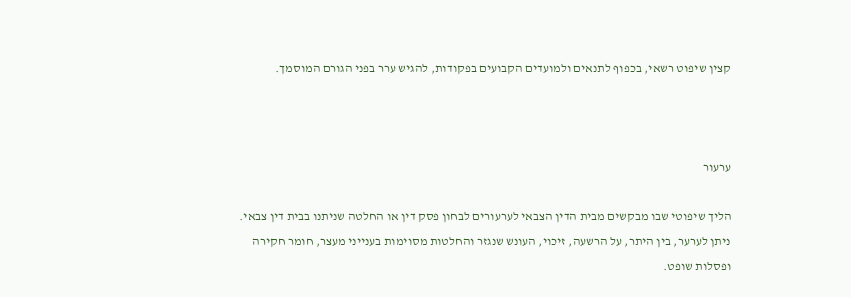קצין שיפוט רשאי, בכפוף לתנאים ולמועדים הקבועים בפקודות, להגיש ערר בפני הגורם המוסמך.



ערעור

הליך שיפוטי שבו מבקשים מבית הדין הצבאי לערעורים לבחון פסק דין או החלטה שניתנו בבית דין צבאי. ניתן לערער, בין היתר, על הרשעה, זיכוי, העונש שנגזר והחלטות מסוימות בענייני מעצר, חומר חקירה ופסלות שופט.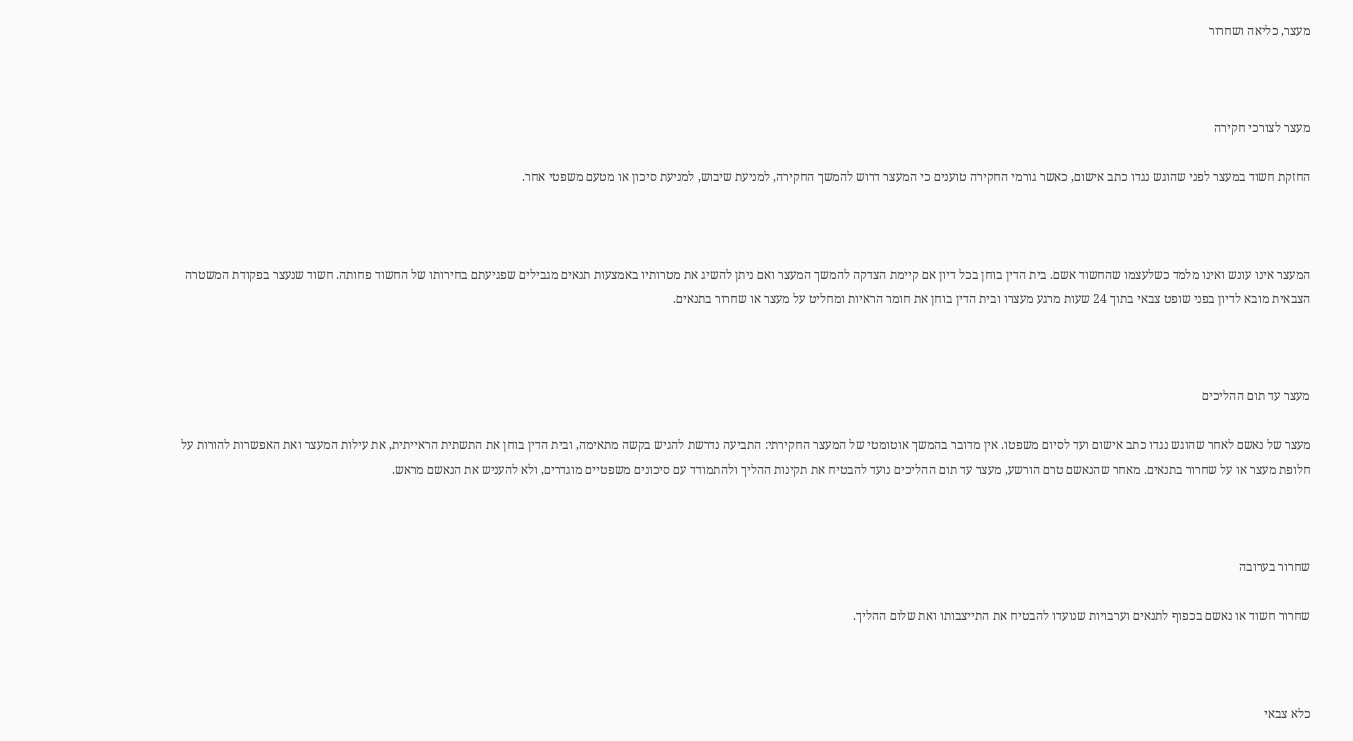מעצר, כליאה ושחרור



מעצר לצורכי חקירה

החזקת חשוד במעצר לפני שהוגש נגדו כתב אישום, כאשר גורמי החקירה טוענים כי המעצר דרוש להמשך החקירה, למניעת שיבוש, למניעת סיכון או מטעם משפטי אחר.



המעצר אינו עונש ואינו מלמד כשלעצמו שהחשוד אשם. בית הדין בוחן בכל דיון אם קיימת הצדקה להמשך המעצר ואם ניתן להשיג את מטרותיו באמצעות תנאים מגבילים שפגיעתם בחירותו של החשוד פחותה. חשוד שנעצר בפקודת המשטרה הצבאית מובא לדיון בפני שופט צבאי בתוך 24 שעות מרגע מעצרו ובית הדין בוחן את חומר הראיות ומחליט על מעצר או שחרור בתנאים.



מעצר עד תום ההליכים

מעצר של נאשם לאחר שהוגש נגדו כתב אישום ועד לסיום משפטו. אין מדובר בהמשך אוטומטי של המעצר החקירתי: התביעה נדרשת להגיש בקשה מתאימה, ובית הדין בוחן את התשתית הראייתית, את עילות המעצר ואת האפשרות להורות על חלופת מעצר או על שחרור בתנאים. מאחר שהנאשם טרם הורשע, מעצר עד תום ההליכים נועד להבטיח את תקינות ההליך ולהתמודד עם סיכונים משפטיים מוגדרים, ולא להעניש את הנאשם מראש.



שחרור בערובה

שחרור חשוד או נאשם בכפוף לתנאים וערבויות שנועדו להבטיח את התייצבותו ואת שלום ההליך.



כלא צבאי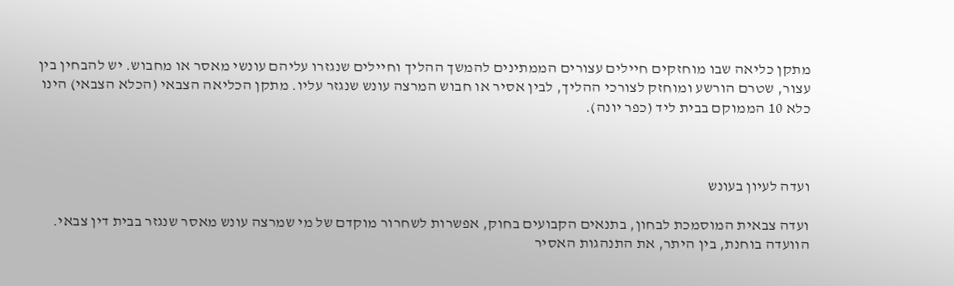מתקן כליאה שבו מוחזקים חיילים עצורים הממתינים להמשך ההליך וחיילים שנגזרו עליהם עונשי מאסר או מחבוש. יש להבחין בין עצור, שטרם הורשע ומוחזק לצורכי ההליך, לבין אסיר או חבוש המרצה עונש שנגזר עליו. מתקן הכליאה הצבאי (הכלא הצבאי) הינו כלא 10 הממוקם בבית ליד (כפר יונה).



ועדה לעיון בעונש

ועדה צבאית המוסמכת לבחון, בתנאים הקבועים בחוק, אפשרות לשחרור מוקדם של מי שמרצה עונש מאסר שנגזר בבית דין צבאי. הוועדה בוחנת, בין היתר, את התנהגות האסיר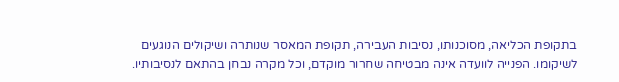בתקופת הכליאה, מסוכנותו, נסיבות העבירה, תקופת המאסר שנותרה ושיקולים הנוגעים לשיקומו. הפנייה לוועדה אינה מבטיחה שחרור מוקדם, וכל מקרה נבחן בהתאם לנסיבותיו.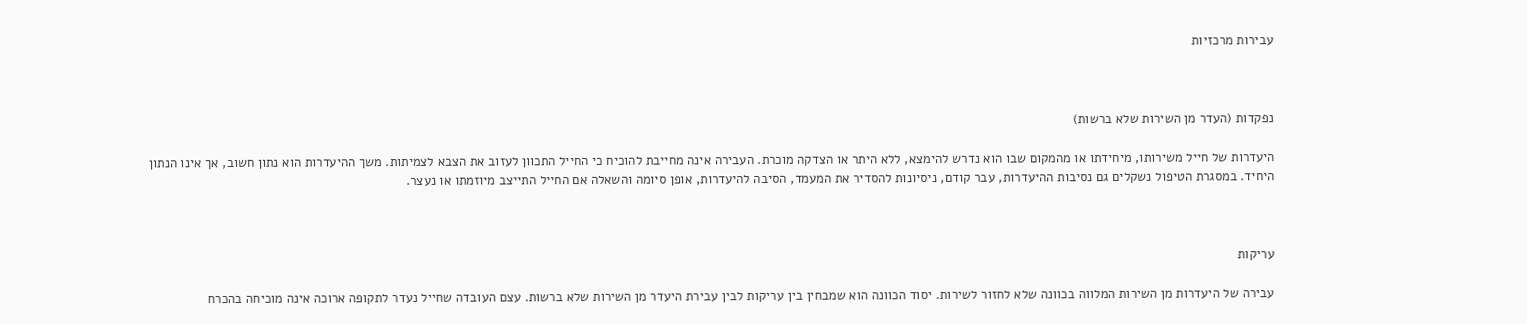עבירות מרכזיות



נפקדות (העדר מן השירות שלא ברשות)

היעדרות של חייל משירותו, מיחידתו או מהמקום שבו הוא נדרש להימצא, ללא היתר או הצדקה מוכרת. העבירה אינה מחייבת להוכיח כי החייל התכוון לעזוב את הצבא לצמיתות. משך ההיעדרות הוא נתון חשוב, אך אינו הנתון היחיד. במסגרת הטיפול נשקלים גם נסיבות ההיעדרות, עבר קודם, ניסיונות להסדיר את המעמד, הסיבה להיעדרות, אופן סיומה והשאלה אם החייל התייצב מיוזמתו או נעצר.



עריקות

עבירה של היעדרות מן השירות המלווה בכוונה שלא לחזור לשירות. יסוד הכוונה הוא שמבחין בין עריקות לבין עבירת היעדר מן השירות שלא ברשות. עצם העובדה שחייל נעדר לתקופה ארוכה אינה מוכיחה בהכרח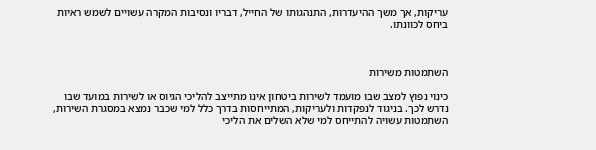עריקות, אך משך ההיעדרות, התנהגותו של החייל, דבריו ונסיבות המקרה עשויים לשמש ראיות ביחס לכוונתו.



השתמטות משירות

כינוי נפוץ למצב שבו מועמד לשירות ביטחון אינו מתייצב להליכי הגיוס או לשירות במועד שבו נדרש לכך. בניגוד לנפקדות ולעריקות, המתייחסות בדרך כלל למי שכבר נמצא במסגרת השירות, השתמטות עשויה להתייחס למי שלא השלים את הליכי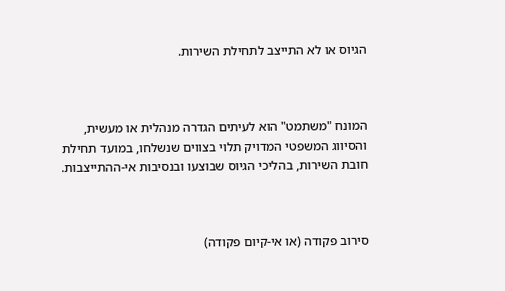הגיוס או לא התייצב לתחילת השירות.



המונח "משתמט" הוא לעיתים הגדרה מנהלית או מעשית, והסיווג המשפטי המדויק תלוי בצווים שנשלחו, במועד תחילת חובת השירות, בהליכי הגיוס שבוצעו ובנסיבות אי-ההתייצבות.



סירוב פקודה (או אי-קיום פקודה)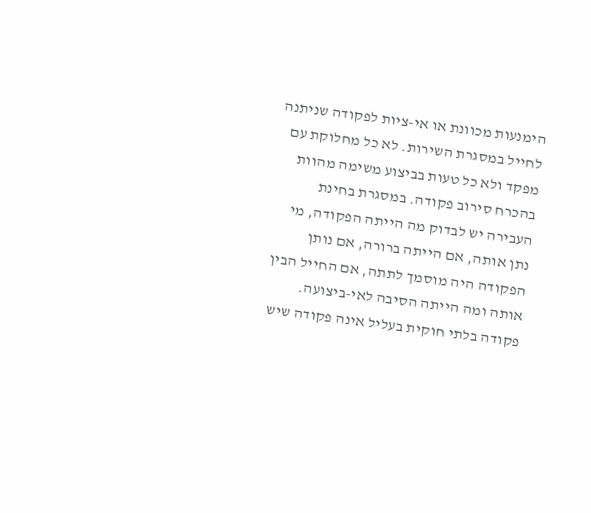הימנעות מכוונת או אי-ציות לפקודה שניתנה לחייל במסגרת השירות. לא כל מחלוקת עם מפקד ולא כל טעות בביצוע משימה מהוות בהכרח סירוב פקודה. במסגרת בחינת העבירה יש לבדוק מה הייתה הפקודה, מי נתן אותה, אם הייתה ברורה, אם נותן הפקודה היה מוסמך לתתה, אם החייל הבין אותה ומה הייתה הסיבה לאי-ביצועה. פקודה בלתי חוקית בעליל אינה פקודה שיש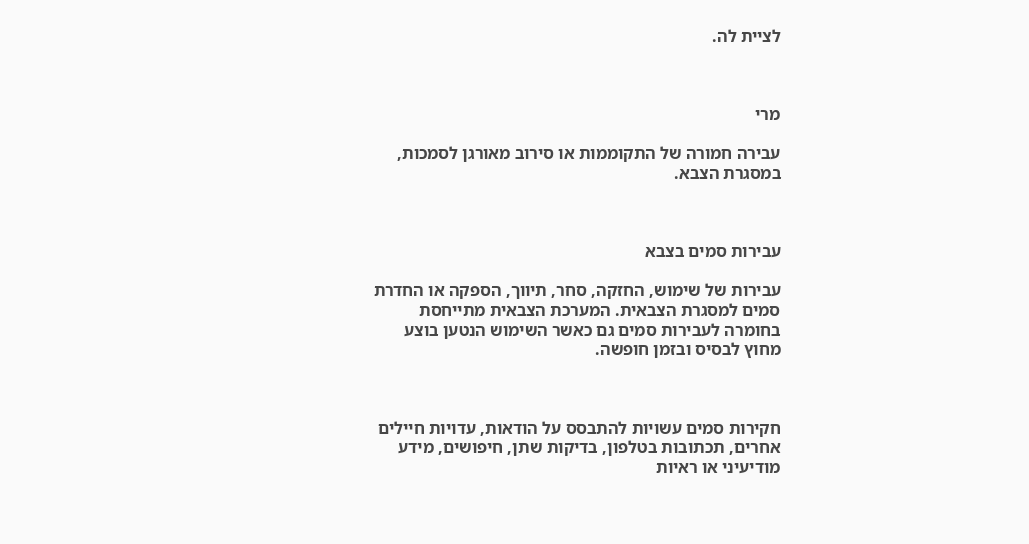לציית לה.



מרי

עבירה חמורה של התקוממות או סירוב מאורגן לסמכות, במסגרת הצבא.



עבירות סמים בצבא

עבירות של שימוש, החזקה, סחר, תיווך, הספקה או החדרת סמים למסגרת הצבאית. המערכת הצבאית מתייחסת בחומרה לעבירות סמים גם כאשר השימוש הנטען בוצע מחוץ לבסיס ובזמן חופשה.



חקירות סמים עשויות להתבסס על הודאות, עדויות חיילים אחרים, תכתובות בטלפון, בדיקות שתן, חיפושים, מידע מודיעיני או ראיות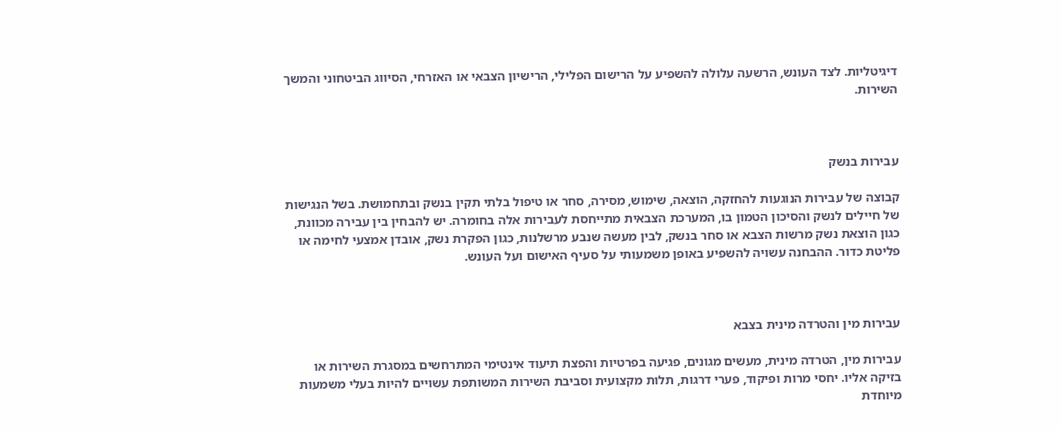דיגיטליות. לצד העונש, הרשעה עלולה להשפיע על הרישום הפלילי, הרישיון הצבאי או האזרחי, הסיווג הביטחוני והמשך השירות.



עבירות בנשק

קבוצה של עבירות הנוגעות להחזקה, הוצאה, שימוש, מסירה, סחר או טיפול בלתי תקין בנשק ובתחמושת. בשל הנגישות של חיילים לנשק והסיכון הטמון בו, המערכת הצבאית מתייחסת לעבירות אלה בחומרה. יש להבחין בין עבירה מכוונת, כגון הוצאת נשק מרשות הצבא או סחר בנשק, לבין מעשה שנבע מרשלנות, כגון הפקרת נשק, אובדן אמצעי לחימה או פליטת כדור. ההבחנה עשויה להשפיע באופן משמעותי על סעיף האישום ועל העונש.



עבירות מין והטרדה מינית בצבא

עבירות מין, הטרדה מינית, מעשים מגונים, פגיעה בפרטיות והפצת תיעוד אינטימי המתרחשים במסגרת השירות או בזיקה אליו. יחסי מרות ופיקוד, פערי דרגות, תלות מקצועית וסביבת השירות המשותפת עשויים להיות בעלי משמעות מיוחדת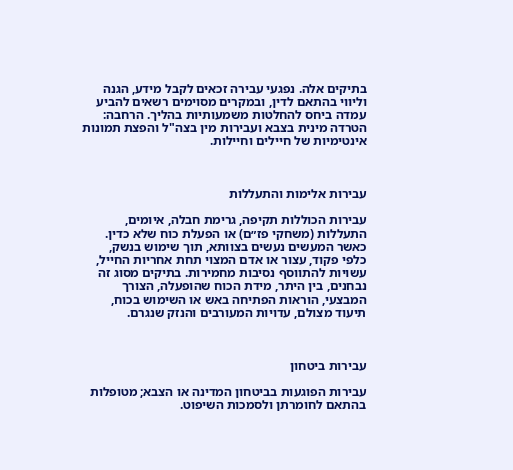בתיקים אלה. נפגעי עבירה זכאים לקבל מידע, הגנה וליווי בהתאם לדין, ובמקרים מסוימים רשאים להביע עמדה ביחס להחלטות משמעותיות בהליך. הרחבה: הטרדה מינית בצבא ועבירות מין בצה"ל והפצת תמונות אינטימיות של חיילים וחיילות.



עבירות אלימות והתעללות

עבירות הכוללות תקיפה, גרימת חבלה, איומים, התעללות (משחקי פז״ם) או הפעלת כוח שלא כדין. כאשר המעשים נעשים בצוותא, תוך שימוש בנשק, כלפי פקוד, עצור או אדם המצוי תחת אחריות החייל, עשויות להתווסף נסיבות מחמירות. בתיקים מסוג זה נבחנים, בין היתר, מידת הכוח שהופעלה, הצורך המבצעי, הוראות הפתיחה באש או השימוש בכוח, תיעוד מצולם, עדויות המעורבים והנזק שנגרם.



עבירות ביטחון

עבירות הפוגעות בביטחון המדינה או הצבא; מטופלות בהתאם לחומרתן ולסמכות השיפוט.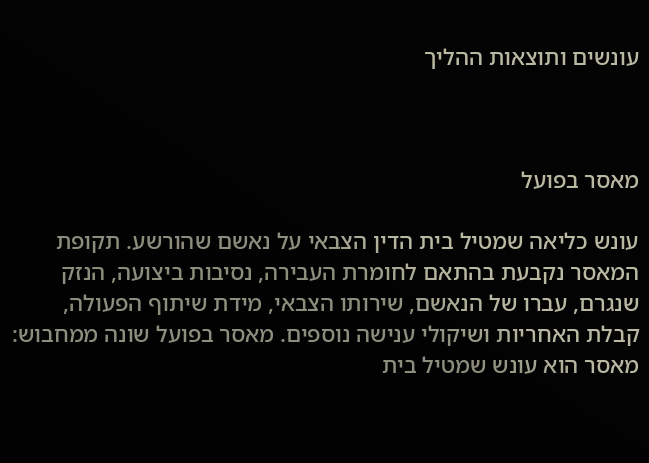עונשים ותוצאות ההליך



מאסר בפועל

עונש כליאה שמטיל בית הדין הצבאי על נאשם שהורשע. תקופת המאסר נקבעת בהתאם לחומרת העבירה, נסיבות ביצועה, הנזק שנגרם, עברו של הנאשם, שירותו הצבאי, מידת שיתוף הפעולה, קבלת האחריות ושיקולי ענישה נוספים. מאסר בפועל שונה ממחבוש: מאסר הוא עונש שמטיל בית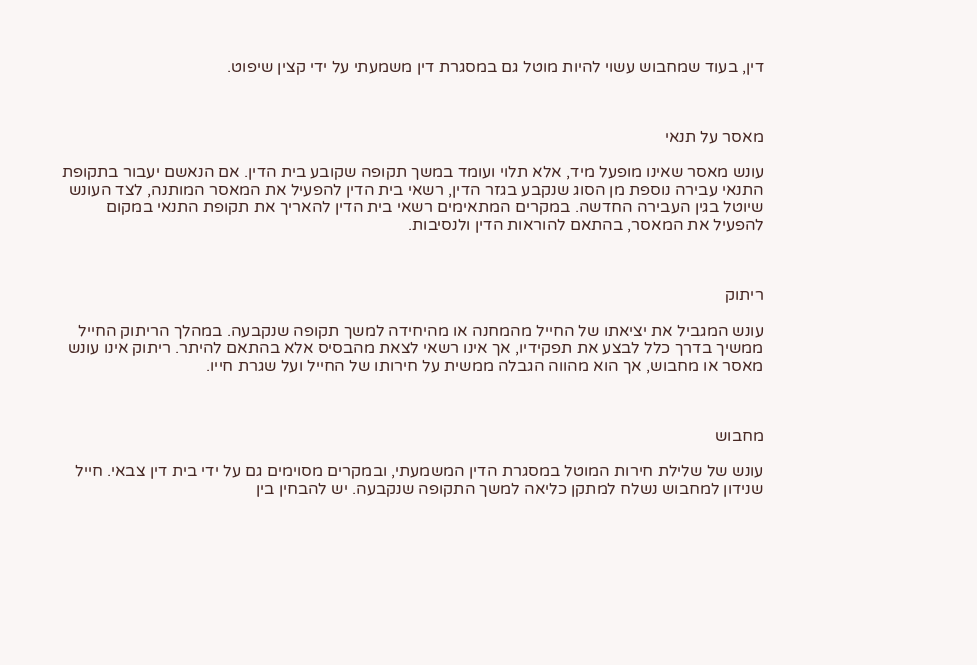דין, בעוד שמחבוש עשוי להיות מוטל גם במסגרת דין משמעתי על ידי קצין שיפוט.



מאסר על תנאי

עונש מאסר שאינו מופעל מיד, אלא תלוי ועומד במשך תקופה שקובע בית הדין. אם הנאשם יעבור בתקופת התנאי עבירה נוספת מן הסוג שנקבע בגזר הדין, רשאי בית הדין להפעיל את המאסר המותנה, לצד העונש שיוטל בגין העבירה החדשה. במקרים המתאימים רשאי בית הדין להאריך את תקופת התנאי במקום להפעיל את המאסר, בהתאם להוראות הדין ולנסיבות.



ריתוק

עונש המגביל את יציאתו של החייל מהמחנה או מהיחידה למשך תקופה שנקבעה. במהלך הריתוק החייל ממשיך בדרך כלל לבצע את תפקידיו, אך אינו רשאי לצאת מהבסיס אלא בהתאם להיתר. ריתוק אינו עונש מאסר או מחבוש, אך הוא מהווה הגבלה ממשית על חירותו של החייל ועל שגרת חייו.



מחבוש

עונש של שלילת חירות המוטל במסגרת הדין המשמעתי, ובמקרים מסוימים גם על ידי בית דין צבאי. חייל שנידון למחבוש נשלח למתקן כליאה למשך התקופה שנקבעה. יש להבחין בין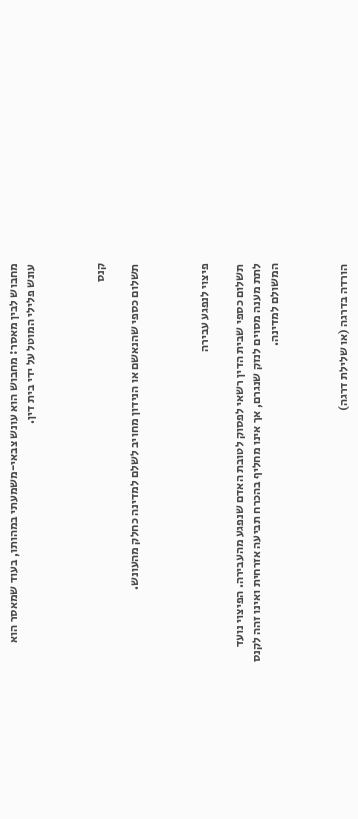מחבוש לבין מאסר: מחבוש הוא עונש צבאי-משמעתי במהותו, בעוד שמאסר הוא עונש פלילי המוטל על ידי בית דין.



קנס

תשלום כספי שהנאשם או הנידון מחויב לשלם למדינה כחלק מהעונש.



פיצוי לנפגע עבירה

תשלום כספי שבית הדין רשאי לפסוק לטובת האדם שנפגע מהעבירה. הפיצוי נועד לתת מענה מסוים לנזק שנגרם, אך אינו מחליף בהכרח תביעה אזרחית ואינו זהה לקנס המשולם למדינה.



הורדה בדרגה (או שלילת דרגה)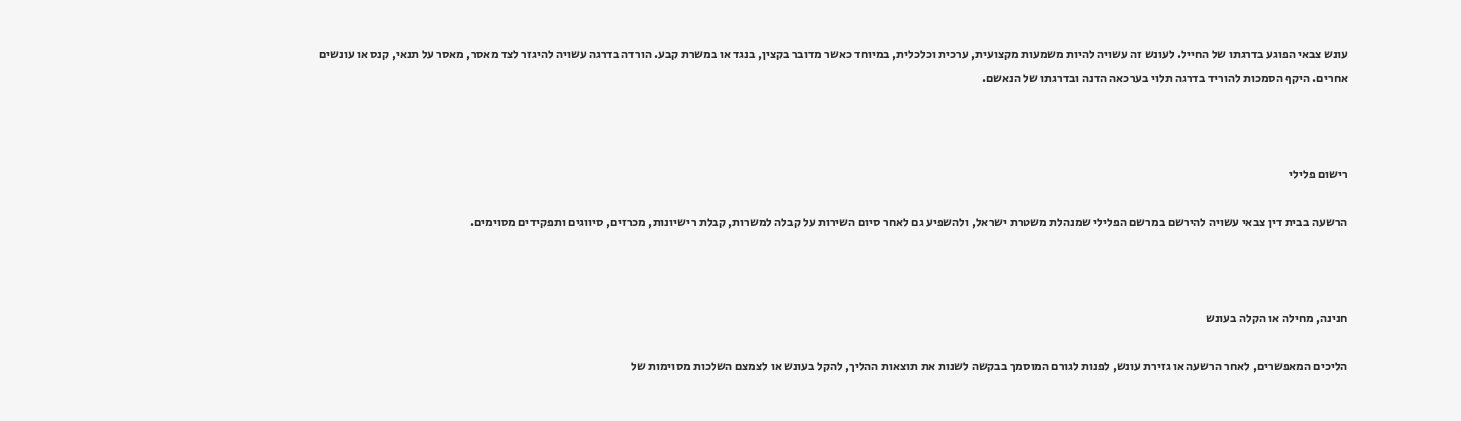עונש צבאי הפוגע בדרגתו של החייל. לעונש זה עשויה להיות משמעות מקצועית, ערכית וכלכלית, במיוחד כאשר מדובר בקצין, בנגד או במשרת קבע. הורדה בדרגה עשויה להיגזר לצד מאסר, מאסר על תנאי, קנס או עונשים אחרים. היקף הסמכות להוריד בדרגה תלוי בערכאה הדנה ובדרגתו של הנאשם.



רישום פלילי

הרשעה בבית דין צבאי עשויה להירשם במרשם הפלילי שמנהלת משטרת ישראל, ולהשפיע גם לאחר סיום השירות על קבלה למשרות, קבלת רישיונות, מכרזים, סיווגים ותפקידים מסוימים.



חנינה, מחילה או הקלה בעונש

הליכים המאפשרים, לאחר הרשעה או גזירת עונש, לפנות לגורם המוסמך בבקשה לשנות את תוצאות ההליך, להקל בעונש או לצמצם השלכות מסוימות של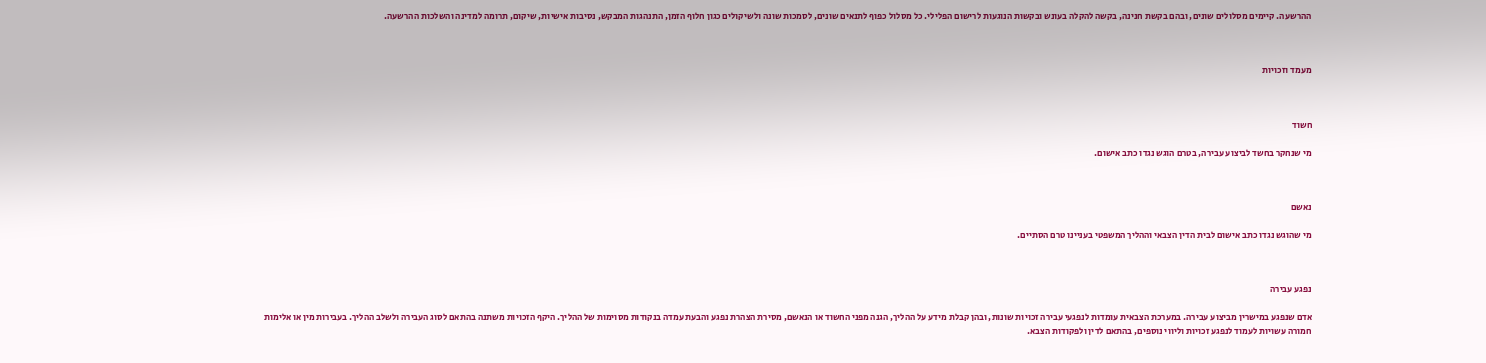ההרשעה. קיימים מסלולים שונים, ובהם בקשת חנינה, בקשה להקלה בעונש ובקשות הנוגעות לרישום הפלילי. כל מסלול כפוף לתנאים שונים, לסמכות שונה ולשיקולים כגון חלוף הזמן, התנהגות המבקש, נסיבות אישיות, שיקום, תרומה למדינה והשלכות ההרשעה.



מעמד וזכויות



חשוד

מי שנחקר בחשד לביצוע עבירה, בטרם הוגש נגדו כתב אישום.



נאשם

מי שהוגש נגדו כתב אישום לבית הדין הצבאי וההליך המשפטי בעניינו טרם הסתיים.



נפגע עבירה

אדם שנפגע במישרין מביצוע עבירה. במערכת הצבאית עומדות לנפגעי עבירה זכויות שונות, ובהן קבלת מידע על ההליך, הגנה מפני החשוד או הנאשם, מסירת הצהרת נפגע והבעת עמדה בנקודות מסוימות של ההליך. היקף הזכויות משתנה בהתאם לסוג העבירה ולשלב ההליך. בעבירות מין או אלימות חמורה עשויות לעמוד לנפגע זכויות וליווי נוספים, בהתאם לדין ולפקודות הצבא.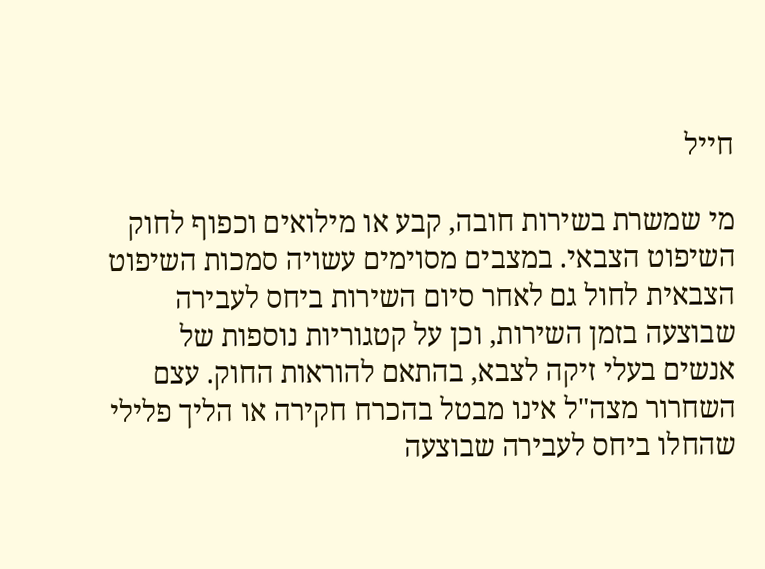חייל

מי שמשרת בשירות חובה, קבע או מילואים וכפוף לחוק השיפוט הצבאי. במצבים מסוימים עשויה סמכות השיפוט הצבאית לחול גם לאחר סיום השירות ביחס לעבירה שבוצעה בזמן השירות, וכן על קטגוריות נוספות של אנשים בעלי זיקה לצבא, בהתאם להוראות החוק. עצם השחרור מצה"ל אינו מבטל בהכרח חקירה או הליך פלילי שהחלו ביחס לעבירה שבוצעה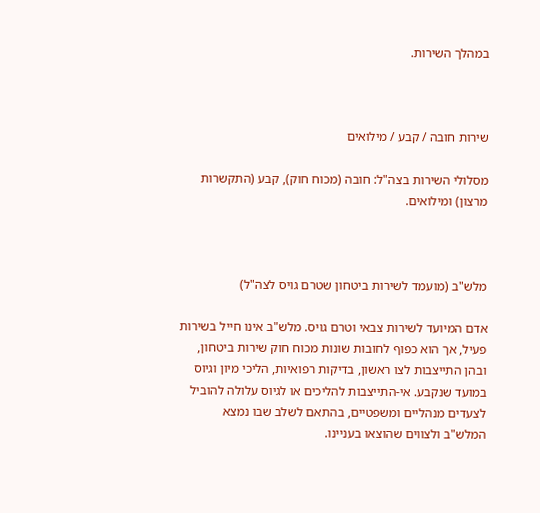במהלך השירות.



שירות חובה / קבע / מילואים

מסלולי השירות בצה"ל: חובה (מכוח חוק), קבע (התקשרות מרצון) ומילואים.



מלש"ב (מועמד לשירות ביטחון שטרם גויס לצה"ל)

אדם המיועד לשירות צבאי וטרם גויס. מלש"ב אינו חייל בשירות פעיל, אך הוא כפוף לחובות שונות מכוח חוק שירות ביטחון, ובהן התייצבות לצו ראשון, בדיקות רפואיות, הליכי מיון וגיוס במועד שנקבע. אי-התייצבות להליכים או לגיוס עלולה להוביל לצעדים מנהליים ומשפטיים, בהתאם לשלב שבו נמצא המלש"ב ולצווים שהוצאו בעניינו.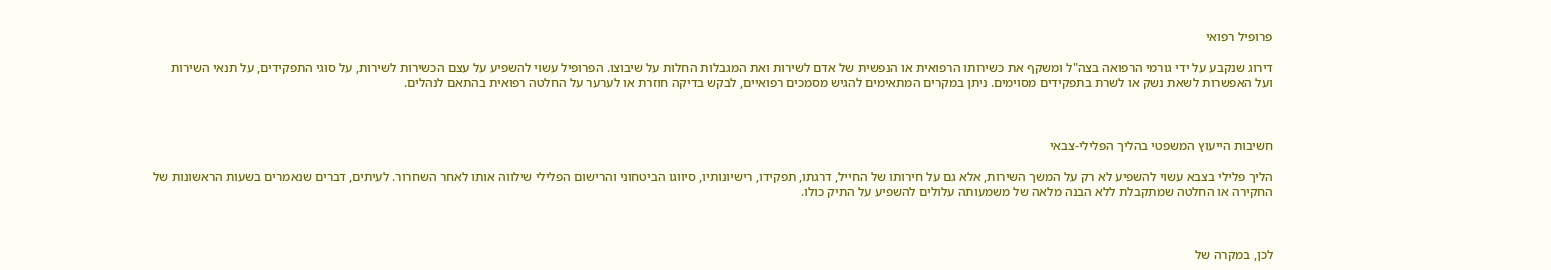פרופיל רפואי

דירוג שנקבע על ידי גורמי הרפואה בצה"ל ומשקף את כשירותו הרפואית או הנפשית של אדם לשירות ואת המגבלות החלות על שיבוצו. הפרופיל עשוי להשפיע על עצם הכשירות לשירות, על סוגי התפקידים, על תנאי השירות ועל האפשרות לשאת נשק או לשרת בתפקידים מסוימים. ניתן במקרים המתאימים להגיש מסמכים רפואיים, לבקש בדיקה חוזרת או לערער על החלטה רפואית בהתאם לנהלים.



חשיבות הייעוץ המשפטי בהליך הפלילי-צבאי

הליך פלילי בצבא עשוי להשפיע לא רק על המשך השירות, אלא גם על חירותו של החייל, דרגתו, תפקידו, רישיונותיו, סיווגו הביטחוני והרישום הפלילי שילווה אותו לאחר השחרור. לעיתים, דברים שנאמרים בשעות הראשונות של החקירה או החלטה שמתקבלת ללא הבנה מלאה של משמעותה עלולים להשפיע על התיק כולו.



לכן, במקרה של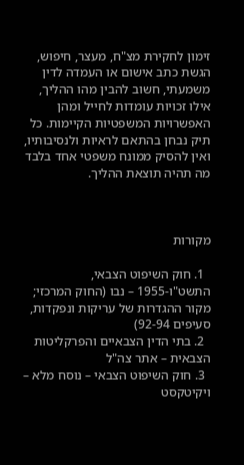זימון לחקירת מצ"ח, מעצר, חיפוש, הגשת כתב אישום או העמדה לדין משמעתי, חשוב להבין מהו ההליך, אילו זכויות עומדות לחייל ומהן האפשרויות המשפטיות הקיימות. כל תיק נבחן בהתאם לראיות ולנסיבותיו, ואין להסיק ממונח משפטי אחד בלבד מה תהיה תוצאת ההליך.



מקורות

  1. חוק השיפוט הצבאי, התשט"ו-1955 – נבו (החוק המרכזי; מקור ההגדרות של עריקות ונפקדות, סעיפים 92-94)
  2. בתי הדין הצבאיים והפרקליטות הצבאית – אתר צה"ל
  3. חוק השיפוט הצבאי – נוסח מלא – ויקיטקסט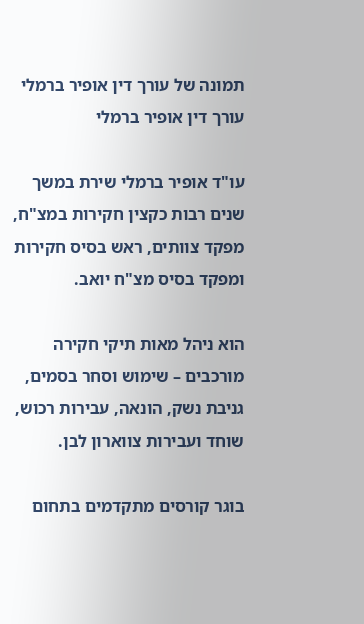תמונה של עורך דין אופיר ברמלי
עורך דין אופיר ברמלי

עו"ד אופיר ברמלי שירת במשך שנים רבות כקצין חקירות במצ"ח, מפקד צוותים, ראש בסיס חקירות ומפקד בסיס מצ"ח יואב.

הוא ניהל מאות תיקי חקירה מורכבים – שימוש וסחר בסמים, גניבת נשק, הונאה, עבירות רכוש, שוחד ועבירות צווארון לבן.

בוגר קורסים מתקדמים בתחום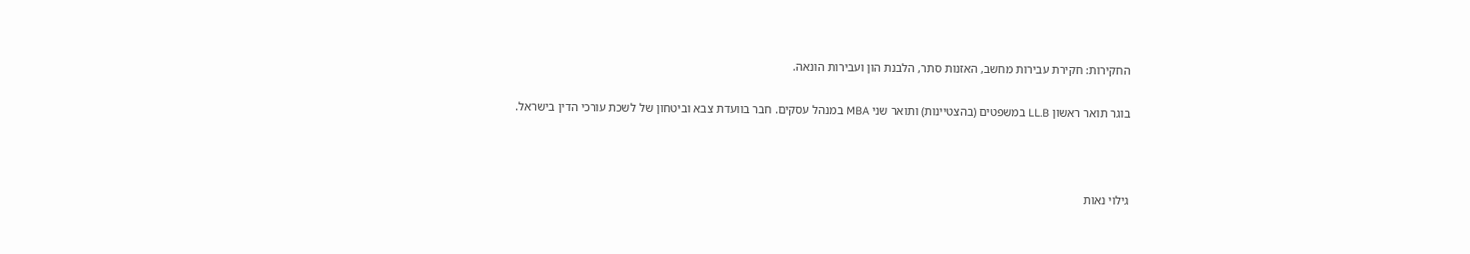החקירות: חקירת עבירות מחשב, האזנות סתר, הלבנת הון ועבירות הונאה.

בוגר תואר ראשון LL.B במשפטים (בהצטיינות) ותואר שני MBA במנהל עסקים. חבר בוועדת צבא וביטחון של לשכת עורכי הדין בישראל.



גילוי נאות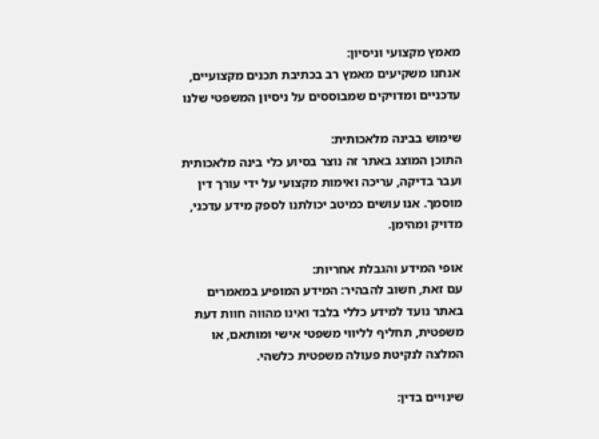מאמץ מקצועי וניסיון:
אנחנו משקיעים מאמץ רב בכתיבת תכנים מקצועיים, עדכניים ומדויקים שמבוססים על ניסיון המשפטי שלנו

שימוש בבינה מלאכותית:
התוכן המוצג באתר זה נוצר בסיוע כלי בינה מלאכותית ועבר בדיקה, עריכה ואימות מקצועי על ידי עורך דין מוסמך. אנו עושים כמיטב יכולתנו לספק מידע עדכני, מדויק ומהימן.

אופי המידע והגבלת אחריות:
עם זאת, חשוב להבהיר: המידע המופיע במאמרים באתר נועד למידע כללי בלבד ואינו מהווה חוות דעת משפטית, תחליף לליווי משפטי אישי ומותאם, או המלצה לנקיטת פעולה משפטית כלשהי.

שינויים בדין: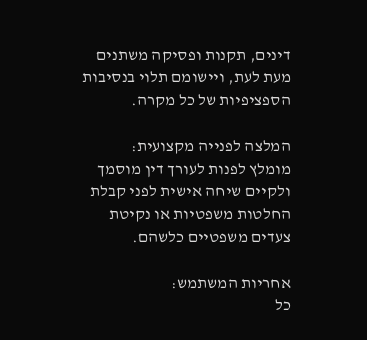דינים, תקנות ופסיקה משתנים מעת לעת, ויישומם תלוי בנסיבות הספציפיות של כל מקרה.

המלצה לפנייה מקצועית:
מומלץ לפנות לעורך דין מוסמך ולקיים שיחה אישית לפני קבלת החלטות משפטיות או נקיטת צעדים משפטיים כלשהם.

אחריות המשתמש:
כל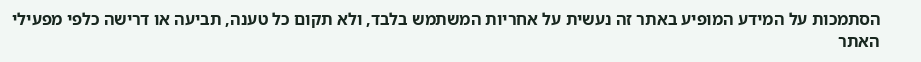הסתמכות על המידע המופיע באתר זה נעשית על אחריות המשתמש בלבד, ולא תקום כל טענה, תביעה או דרישה כלפי מפעילי האתר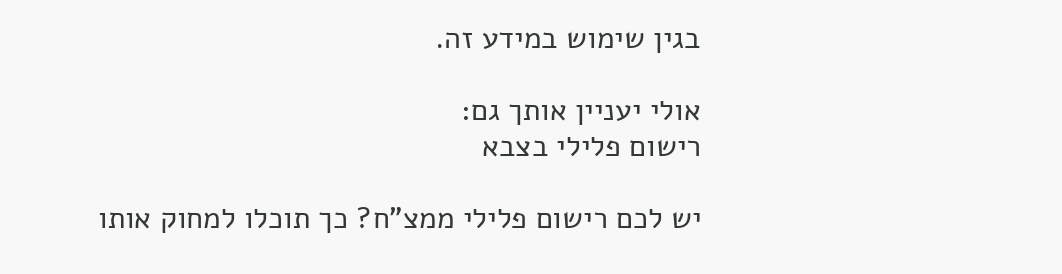בגין שימוש במידע זה.

אולי יעניין אותך גם:
רישום פלילי בצבא

יש לכם רישום פלילי ממצ"ח? כך תוכלו למחוק אותו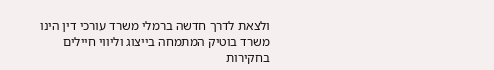ולצאת לדרך חדשה ברמלי משרד עורכי דין הינו משרד בוטיק המתמחה בייצוג וליווי חיילים בחקירות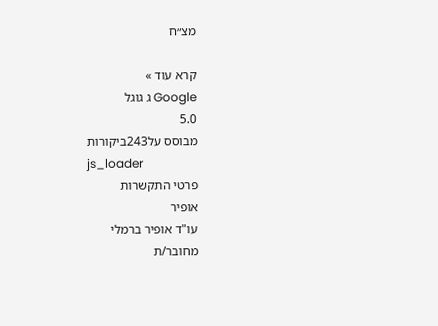מצ״ח

קרא עוד »
Google ג גוגל
5.0
מבוסס על243ביקורות
js_loader
פרטי התקשרות
אופיר
עו"ד אופיר ברמלי
מחובר/ת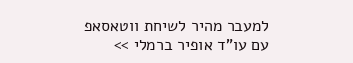למעבר מהיר לשיחת ווטאסאפ עם עו"ד אופיר ברמלי >>